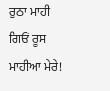ਰੁਠਾ ਮਾਹੀ
ਗਿਓਂ ਰੂਸ ਮਾਹੀਆ ਮੇਰੇ!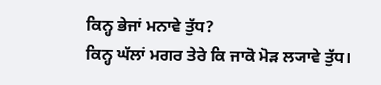ਕਿਨ੍ਹ ਭੇਜਾਂ ਮਨਾਵੇ ਤੁੱਧ?
ਕਿਨ੍ਹ ਘੱਲਾਂ ਮਗਰ ਤੇਰੇ ਕਿ ਜਾਕੋ ਮੋੜ ਲ੍ਯਾਵੇ ਤੁੱਧ।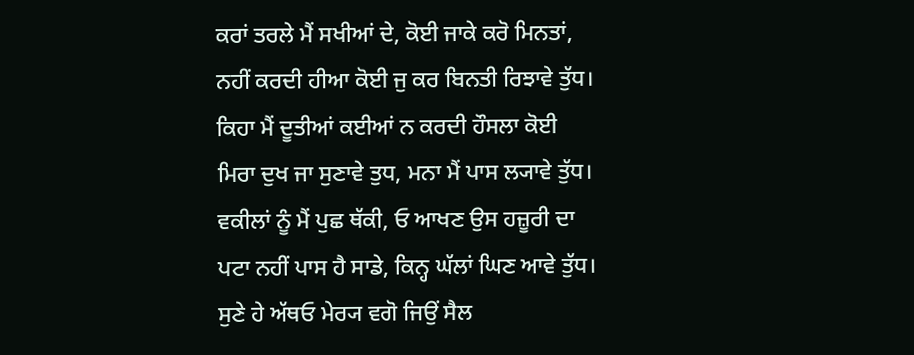ਕਰਾਂ ਤਰਲੇ ਮੈਂ ਸਖੀਆਂ ਦੇ, ਕੋਈ ਜਾਕੇ ਕਰੋ ਮਿਨਤਾਂ,
ਨਹੀਂ ਕਰਦੀ ਹੀਆ ਕੋਈ ਜੁ ਕਰ ਬਿਨਤੀ ਰਿਝਾਵੇ ਤੁੱਧ।
ਕਿਹਾ ਮੈਂ ਦੂਤੀਆਂ ਕਈਆਂ ਨ ਕਰਦੀ ਹੌਸਲਾ ਕੋਈ
ਮਿਰਾ ਦੁਖ ਜਾ ਸੁਣਾਵੇ ਤੁਧ, ਮਨਾ ਮੈਂ ਪਾਸ ਲ੍ਯਾਵੇ ਤੁੱਧ।
ਵਕੀਲਾਂ ਨੂੰ ਮੈਂ ਪੁਛ ਥੱਕੀ, ਓ ਆਖਣ ਉਸ ਹਜ਼ੂਰੀ ਦਾ
ਪਟਾ ਨਹੀਂ ਪਾਸ ਹੈ ਸਾਡੇ, ਕਿਨ੍ਹ ਘੱਲਾਂ ਘਿਣ ਆਵੇ ਤੁੱਧ।
ਸੁਣੇ ਹੇ ਅੱਥਓ ਮੇਰ੍ਯ ਵਗੋ ਜਿਉਂ ਸੈਲ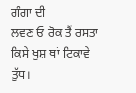ਗੰਗਾ ਦੀ
ਲਵਣ ਓ ਰੋਕ ਤੈਂ ਰਸਤਾ ਕਿਸੇ ਖੁਸ਼ ਥਾਂ ਟਿਕਾਵੇ ਤੁੱਧ।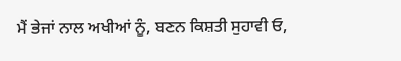ਮੈਂ ਭੇਜਾਂ ਨਾਲ ਅਖੀਆਂ ਨੂੰ, ਬਣਨ ਕਿਸ਼ਤੀ ਸੁਹਾਵੀ ਓ,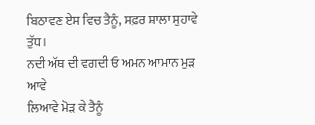ਬਿਠਾਵਣ ਏਸ ਵਿਚ ਤੈਨੂੰ, ਸਫ਼ਰ ਸ਼ਾਲਾ ਸੁਹਾਵੇ ਤੁੱਧ।
ਨਦੀ ਅੱਥ ਦੀ ਵਗਦੀ ਓ ਅਮਨ ਆਮਾਨ ਮੁੜ ਆਵੇ
ਲਿਆਵੇ ਮੋੜ ਕੇ ਤੈਨੂੰ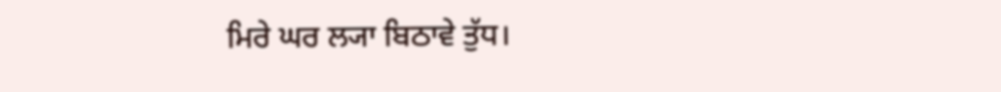ਮਿਰੇ ਘਰ ਲ੍ਯਾ ਬਿਠਾਵੇ ਤੁੱਧ।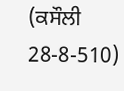(ਕਸੌਲੀ 28-8-510)